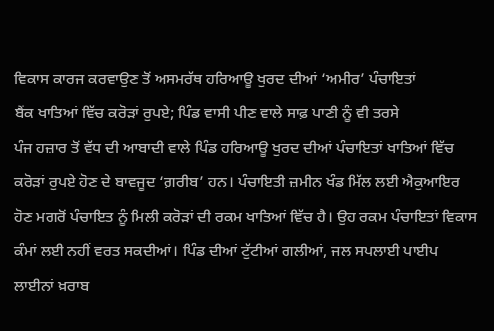ਵਿਕਾਸ ਕਾਰਜ ਕਰਵਾਉਣ ਤੋਂ ਅਸਮਰੱਥ ਹਰਿਆਊ ਖੁਰਦ ਦੀਆਂ ‘ਅਮੀਰ’ ਪੰਚਾਇਤਾਂ
ਬੈਂਕ ਖਾਤਿਆਂ ਵਿੱਚ ਕਰੋਡ਼ਾਂ ਰੁਪਏ; ਪਿੰਡ ਵਾਸੀ ਪੀਣ ਵਾਲੇ ਸਾਫ਼ ਪਾਣੀ ਨੂੰ ਵੀ ਤਰਸੇ
ਪੰਜ ਹਜ਼ਾਰ ਤੋਂ ਵੱਧ ਦੀ ਆਬਾਦੀ ਵਾਲੇ ਪਿੰਡ ਹਰਿਆਊ ਖੁਰਦ ਦੀਆਂ ਪੰਚਾਇਤਾਂ ਖਾਤਿਆਂ ਵਿੱਚ ਕਰੋੜਾਂ ਰੁਪਏ ਹੋਣ ਦੇ ਬਾਵਜੂਦ ‘ਗ਼ਰੀਬ’ ਹਨ। ਪੰਚਾਇਤੀ ਜ਼ਮੀਨ ਖੰਡ ਮਿੱਲ ਲਈ ਐਕੁਆਇਰ ਹੋਣ ਮਗਰੋਂ ਪੰਚਾਇਤ ਨੂੰ ਮਿਲੀ ਕਰੋੜਾਂ ਦੀ ਰਕਮ ਖਾਤਿਆਂ ਵਿੱਚ ਹੈ। ਉਹ ਰਕਮ ਪੰਚਾਇਤਾਂ ਵਿਕਾਸ ਕੰਮਾਂ ਲਈ ਨਹੀਂ ਵਰਤ ਸਕਦੀਆਂ। ਪਿੰਡ ਦੀਆਂ ਟੁੱਟੀਆਂ ਗਲੀਆਂ, ਜਲ ਸਪਲਾਈ ਪਾਈਪ ਲਾਈਨਾਂ ਖ਼ਰਾਬ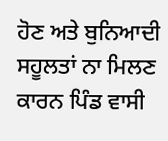ਹੋਣ ਅਤੇ ਬੁਨਿਆਦੀ ਸਹੂਲਤਾਂ ਨਾ ਮਿਲਣ ਕਾਰਨ ਪਿੰਡ ਵਾਸੀ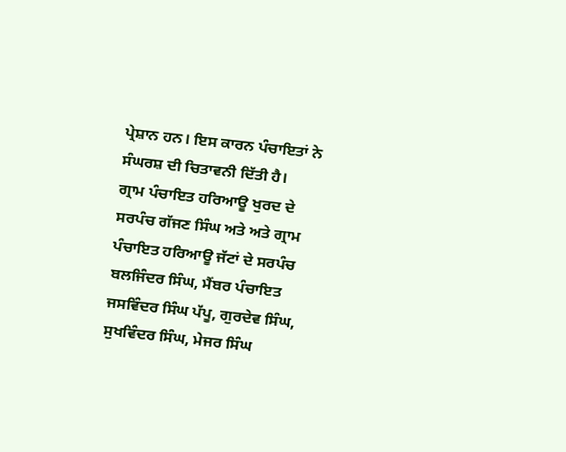ਪ੍ਰੇਸ਼ਾਨ ਹਨ। ਇਸ ਕਾਰਨ ਪੰਚਾਇਤਾਂ ਨੇ ਸੰਘਰਸ਼ ਦੀ ਚਿਤਾਵਨੀ ਦਿੱਤੀ ਹੈ।
ਗ੍ਰਾਮ ਪੰਚਾਇਤ ਹਰਿਆਊ ਖੁਰਦ ਦੇ ਸਰਪੰਚ ਗੱਜਣ ਸਿੰਘ ਅਤੇ ਅਤੇ ਗ੍ਰਾਮ ਪੰਚਾਇਤ ਹਰਿਆਊ ਜੱਟਾਂ ਦੇ ਸਰਪੰਚ ਬਲਜਿੰਦਰ ਸਿੰਘ, ਮੈਂਬਰ ਪੰਚਾਇਤ ਜਸਵਿੰਦਰ ਸਿੰਘ ਪੱਪੂ, ਗੁਰਦੇਵ ਸਿੰਘ, ਸੁਖਵਿੰਦਰ ਸਿੰਘ, ਮੇਜਰ ਸਿੰਘ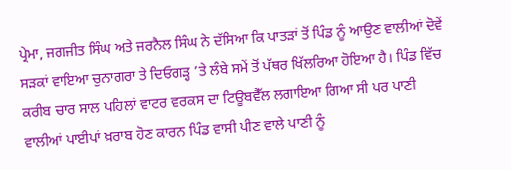ਪ੍ਰੇਮਾ, ਜਗਜੀਤ ਸਿੰਘ ਅਤੇ ਜਰਨੈਲ ਸਿੰਘ ਨੇ ਦੱਸਿਆ ਕਿ ਪਾਤੜਾਂ ਤੋਂ ਪਿੰਡ ਨੂੰ ਆਉਣ ਵਾਲੀਆਂ ਦੋਵੇਂ ਸੜਕਾਂ ਵਾਇਆ ਚੁਨਾਗਰਾ ਤੇ ਦਿਓਗੜ੍ਹ ’ਤੇ ਲੰਬੇ ਸਮੇਂ ਤੋਂ ਪੱਥਰ ਖਿੱਲਰਿਆ ਹੋਇਆ ਹੈ। ਪਿੰਡ ਵਿੱਚ ਕਰੀਬ ਚਾਰ ਸਾਲ ਪਹਿਲਾਂ ਵਾਟਰ ਵਰਕਸ ਦਾ ਟਿਊਬਵੈੱਲ ਲਗਾਇਆ ਗਿਆ ਸੀ ਪਰ ਪਾਣੀ ਵਾਲੀਆਂ ਪਾਈਪਾਂ ਖ਼ਰਾਬ ਹੋਣ ਕਾਰਨ ਪਿੰਡ ਵਾਸੀ ਪੀਣ ਵਾਲੇ ਪਾਣੀ ਨੂੰ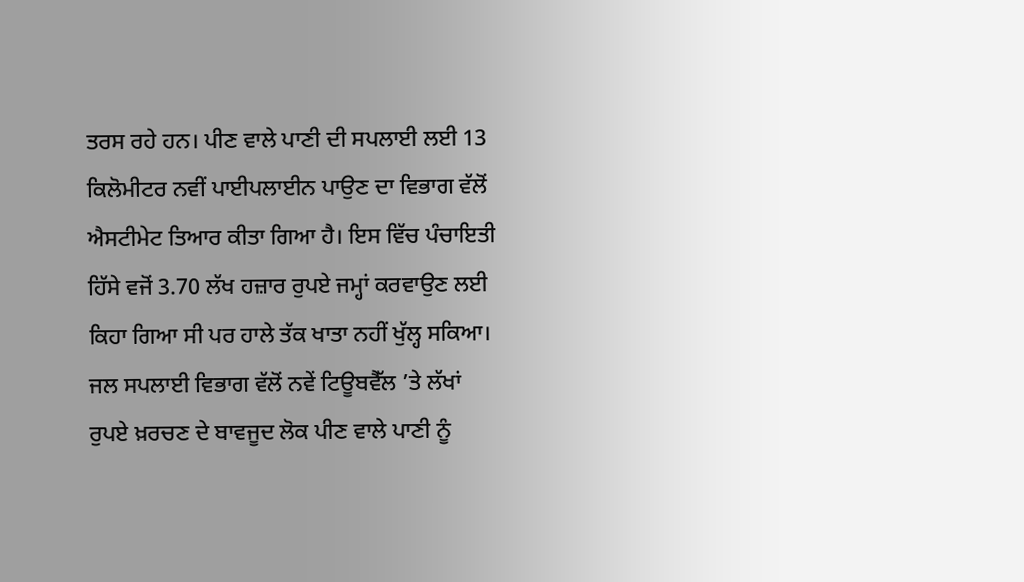ਤਰਸ ਰਹੇ ਹਨ। ਪੀਣ ਵਾਲੇ ਪਾਣੀ ਦੀ ਸਪਲਾਈ ਲਈ 13 ਕਿਲੋਮੀਟਰ ਨਵੀਂ ਪਾਈਪਲਾਈਨ ਪਾਉਣ ਦਾ ਵਿਭਾਗ ਵੱਲੋਂ ਐਸਟੀਮੇਟ ਤਿਆਰ ਕੀਤਾ ਗਿਆ ਹੈ। ਇਸ ਵਿੱਚ ਪੰਚਾਇਤੀ ਹਿੱਸੇ ਵਜੋਂ 3.70 ਲੱਖ ਹਜ਼ਾਰ ਰੁਪਏ ਜਮ੍ਹਾਂ ਕਰਵਾਉਣ ਲਈ ਕਿਹਾ ਗਿਆ ਸੀ ਪਰ ਹਾਲੇ ਤੱਕ ਖਾਤਾ ਨਹੀਂ ਖੁੱਲ੍ਹ ਸਕਿਆ।
ਜਲ ਸਪਲਾਈ ਵਿਭਾਗ ਵੱਲੋਂ ਨਵੇਂ ਟਿਊਬਵੈੱਲ ’ਤੇ ਲੱਖਾਂ ਰੁਪਏ ਖ਼ਰਚਣ ਦੇ ਬਾਵਜੂਦ ਲੋਕ ਪੀਣ ਵਾਲੇ ਪਾਣੀ ਨੂੰ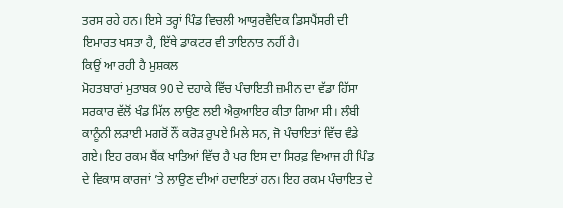ਤਰਸ ਰਹੇ ਹਨ। ਇਸੇ ਤਰ੍ਹਾਂ ਪਿੰਡ ਵਿਚਲੀ ਆਯੁਰਵੈਦਿਕ ਡਿਸਪੈਂਸਰੀ ਦੀ ਇਮਾਰਤ ਖਸਤਾ ਹੈ, ਇੱਥੇ ਡਾਕਟਰ ਵੀ ਤਾਇਨਾਤ ਨਹੀਂ ਹੈ।
ਕਿਉਂ ਆ ਰਹੀ ਹੈ ਮੁਸ਼ਕਲ
ਮੋਹਤਬਾਰਾਂ ਮੁਤਾਬਕ 90 ਦੇ ਦਹਾਕੇ ਵਿੱਚ ਪੰਚਾਇਤੀ ਜ਼ਮੀਨ ਦਾ ਵੱਡਾ ਹਿੱਸਾ ਸਰਕਾਰ ਵੱਲੋਂ ਖੰਡ ਮਿੱਲ ਲਾਉਣ ਲਈ ਐਕੁਆਇਰ ਕੀਤਾ ਗਿਆ ਸੀ। ਲੰਬੀ ਕਾਨੂੰਨੀ ਲੜਾਈ ਮਗਰੋਂ ਨੌਂ ਕਰੋੜ ਰੁਪਏ ਮਿਲੇ ਸਨ, ਜੋ ਪੰਚਾਇਤਾਂ ਵਿੱਚ ਵੰਡੇ ਗਏ। ਇਹ ਰਕਮ ਬੈਂਕ ਖਾਤਿਆਂ ਵਿੱਚ ਹੈ ਪਰ ਇਸ ਦਾ ਸਿਰਫ਼ ਵਿਆਜ ਹੀ ਪਿੰਡ ਦੇ ਵਿਕਾਸ ਕਾਰਜਾਂ ’ਤੇ ਲਾਉਣ ਦੀਆਂ ਹਦਾਇਤਾਂ ਹਨ। ਇਹ ਰਕਮ ਪੰਚਾਇਤ ਦੇ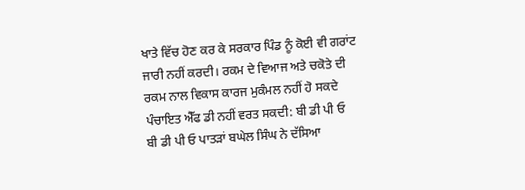ਖਾਤੇ ਵਿੱਚ ਹੋਣ ਕਰ ਕੇ ਸਰਕਾਰ ਪਿੰਡ ਨੂੰ ਕੋਈ ਵੀ ਗਰਾਂਟ ਜਾਰੀ ਨਹੀਂ ਕਰਦੀ। ਰਕਮ ਦੇ ਵਿਆਜ ਅਤੇ ਚਕੋਤੇ ਦੀ ਰਕਮ ਨਾਲ ਵਿਕਾਸ ਕਾਰਜ ਮੁਕੰਮਲ ਨਹੀਂ ਹੋ ਸਕਦੇ
ਪੰਚਾਇਤ ਐੱਫ ਡੀ ਨਹੀਂ ਵਰਤ ਸਕਦੀ: ਬੀ ਡੀ ਪੀ ਓ
ਬੀ ਡੀ ਪੀ ਓ ਪਾਤੜਾਂ ਬਘੇਲ ਸਿੰਘ ਨੇ ਦੱਸਿਆ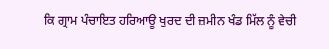ਕਿ ਗ੍ਰਾਮ ਪੰਚਾਇਤ ਹਰਿਆਊ ਖੁਰਦ ਦੀ ਜ਼ਮੀਨ ਖੰਡ ਮਿੱਲ ਨੂੰ ਵੇਚੀ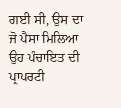ਗਈ ਸੀ, ਉਸ ਦਾ ਜੋ ਪੈਸਾ ਮਿਲਿਆ ਉਹ ਪੰਚਾਇਤ ਦੀ ਪ੍ਰਾਪਰਟੀ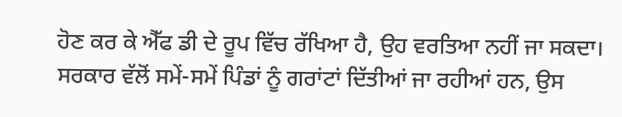ਹੋਣ ਕਰ ਕੇ ਐੱਫ ਡੀ ਦੇ ਰੂਪ ਵਿੱਚ ਰੱਖਿਆ ਹੈ, ਉਹ ਵਰਤਿਆ ਨਹੀਂ ਜਾ ਸਕਦਾ। ਸਰਕਾਰ ਵੱਲੋਂ ਸਮੇਂ-ਸਮੇਂ ਪਿੰਡਾਂ ਨੂੰ ਗਰਾਂਟਾਂ ਦਿੱਤੀਆਂ ਜਾ ਰਹੀਆਂ ਹਨ, ਉਸ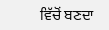ਵਿੱਚੋਂ ਬਣਦਾ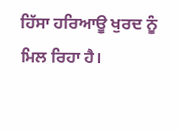ਹਿੱਸਾ ਹਰਿਆਊ ਖੁਰਦ ਨੂੰ ਮਿਲ ਰਿਹਾ ਹੈ।